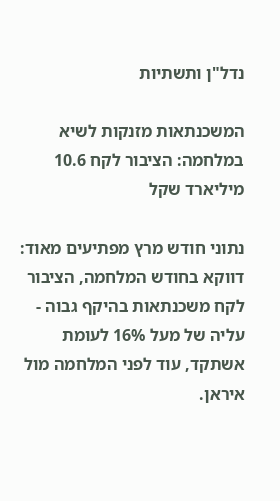נדל"ן ותשתיות

המשכנתאות מזנקות לשיא במלחמה: הציבור לקח 10.6 מיליארד שקל

נתוני חודש מרץ מפתיעים מאוד: דווקא בחודש המלחמה, הציבור לקח משכנתאות בהיקף גבוה - עליה של מעל 16% לעומת אשתקד, עוד לפני המלחמה מול איראן.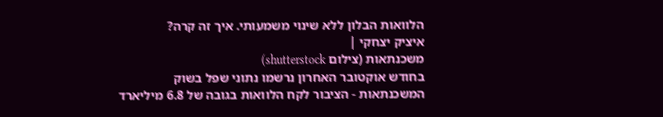הלוואות הבלון ללא שינוי משמעותי. איך זה קרה?
איציק יצחקי |
משכנתאות (צילום shutterstock)
בחודש אוקטובר האחרון נרשמו נתוני שפל בשוק המשכנתאות - הציבור לקח הלוואות בגובה של 6.8 מיליארד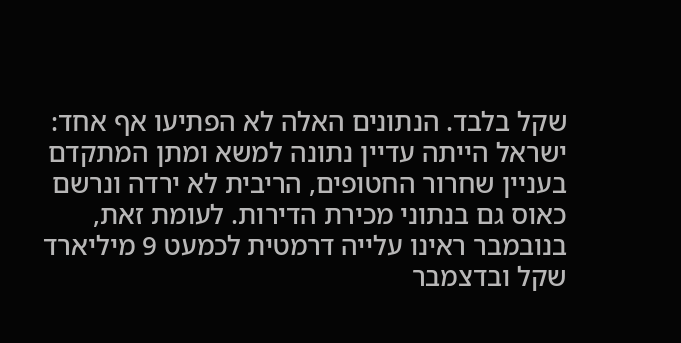שקל בלבד. הנתונים האלה לא הפתיעו אף אחד: ישראל הייתה עדיין נתונה למשא ומתן המתקדם בעניין שחרור החטופים, הריבית לא ירדה ונרשם כאוס גם בנתוני מכירת הדירות. לעומת זאת, בנובמבר ראינו עלייה דרמטית לכמעט 9 מיליארד שקל ובדצמבר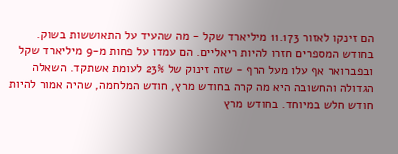הם זינקו לאזור 11.173 מיליארד שקל - מה שהעיד על התאוששות בשוק.
בחודש המספרים חזרו להיות ריאליים. הם עמדו על פחות מ-9 מיליארד שקל ובפברואר אף עלו מעל הרף - שזה זינוק של 23% לעומת אשתקד. השאלה הגדולה והחשובה היא מה קרה בחודש מרץ, חודש המלחמה, שהיה אמור להיות חודש חלש במיוחד. בחודש מרץ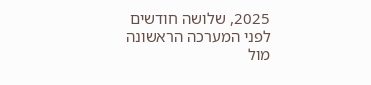2025, שלושה חודשים לפני המערכה הראשונה מול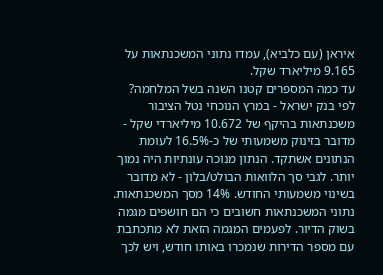איראן (עם כלביא), עמדו נתוני המשכנתאות על 9.165 מיליארד שקל.
עד כמה המספרים קטנו השנה בשל המלחמה? לפי בנק ישראל - במרץ הנוכחי נטל הציבור משכנתאות בהיקף של 10.672 מיליארדי שקל - מדובר בזינוק משמעותי של כ-16.5% לעומת הנתונים אשתקד. הנתון מנוכה עונתיות היה נמוך יותר. לגבי סך הלוואות הבולט/בלון - לא מדובר בשינוי משמעותי החודש. 14% מסך המשכנתאות.
נתוני המשכנתאות חשובים כי הם חושפים מגמה בשוק הדיור. לפעמים המגמה הזאת לא מתכתבת עם מספר הדירות שנמכרו באותו חודש, ויש לכך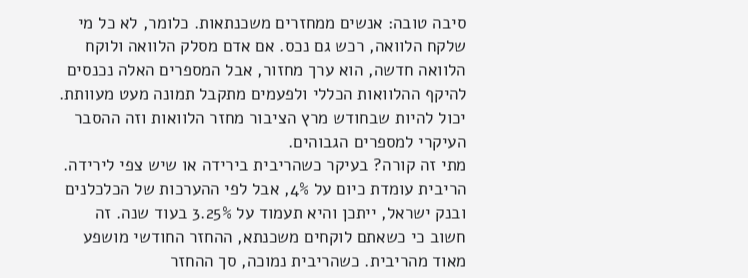סיבה טובה: אנשים ממחזרים משכנתאות. כלומר, לא כל מי שלקח הלוואה, רכש גם נכס. אם אדם מסלק הלוואה ולוקח הלוואה חדשה, הוא ערך מחזור, אבל המספרים האלה נכנסים להיקף ההלוואות הכללי ולפעמים מתקבל תמונה מעט מעוותת. יכול להיות שבחודש מרץ הציבור מחזר הלוואות וזה ההסבר העיקרי למספרים הגבוהים.
מתי זה קורה? בעיקר כשהריבית בירידה או שיש צפי לירידה. הריבית עומדת כיום על 4%, אבל לפי ההערכות של הכלכלנים ובנק ישראל, ייתכן והיא תעמוד על 3.25% בעוד שנה. זה חשוב כי כשאתם לוקחים משכנתא, ההחזר החודשי מושפע מאוד מהריבית. כשהריבית נמוכה, סך ההחזר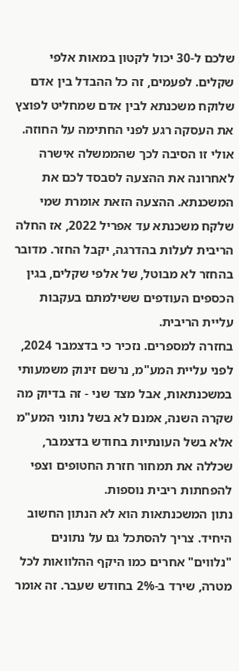שלכם ל-30 יכול לקטון במאות אלפי שקלים. לפעמים, זה כל ההבדל בין אדם שלוקח משכנתא לבין אדם שמחליט לפוצץ את העסקה רגע לפני החתימה על החוזה.
אולי זו הסיבה לכך שהממשלה אישרה לאחרונה את ההצעה לסבסד לכם את המשכנתא. ההצעה הזאת אומרת שמי שלקח משכנתא עד אפריל 2022, אז החלה הריבית לעלות בהדרגה, יקבל החזר. מדובר בהחזר לא מבוטל, של אלפי שקלים, בגין הכספים העודפים ששילמתם בעקבות עליית הריבית.
בחזרה למספרים. נזכיר כי בדצמבר 2024, לפני עליית המע"מ, נרשם זינוק משמעותי במשכנתאות, אבל מצד שני - זה בדיוק מה שקרה השנה, אמנם לא בשל נתוני המע"מ אלא בשל העונתיות בחודש בדצמבר, שכללה את תמחור חזרת החטופים וצפי להפחתות ריבית נוספות.
נתון המשכנתאות הוא לא הנתון החשוב היחיד. צריך להסתכל גם על נתונים "נלווים" אחרים כמו היקף ההלוואות לכל מטרה, שירד ב-2% בחודש שעבר. זה אומר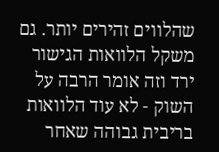שהלווים זהירים יותר. גם משקל הלוואות הגישור ירד וזה אומר הרבה על השוק - לא עוד הלוואות בריבית גבוהה שאחר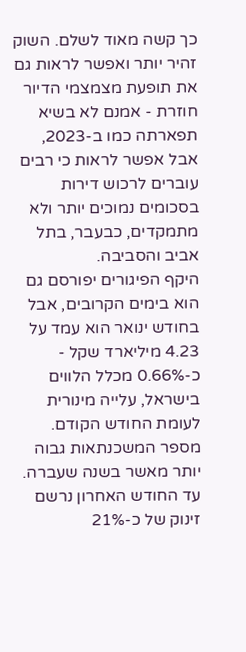כך קשה מאוד לשלם. השוק זהיר יותר ואפשר לראות גם את תופעת מצמצמי הדיור חוזרת - אמנם לא בשיא תפארתה כמו ב-2023, אבל אפשר לראות כי רבים עוברים לרכוש דירות בסכומים נמוכים יותר ולא מתמקדים, כבעבר, בתל אביב והסביבה.
היקף הפיגורים יפורסם גם הוא בימים הקרובים, אבל בחודש ינואר הוא עמד על 4.23 מיליארד שקל - כ-0.66% מכלל הלווים בישראל, עלייה מינורית לעומת החודש הקודם.
מספר המשכנתאות גבוה יותר מאשר בשנה שעברה. עד החודש האחרון נרשם זינוק של כ-21%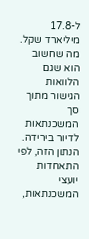ל-17.8 מיליארד שקל. מה שחשוב הוא שגם הלוואות הגישור מתוך סך המשכנתאות לדיור בירידה. הנתון הזה, לפי התאחדות יועצי המשכנתאות,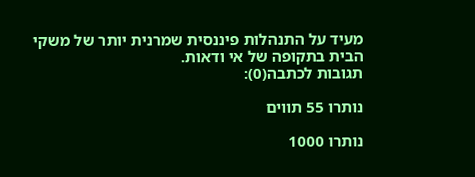מעיד על התנהלות פיננסית שמרנית יותר של משקי הבית בתקופה של אי ודאות.
תגובות לכתבה(0):

נותרו 55 תווים

נותרו 1000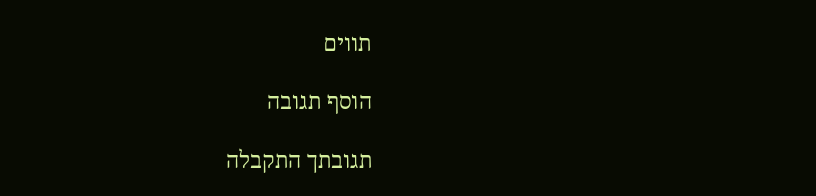תווים

הוסף תגובה

תגובתך התקבלה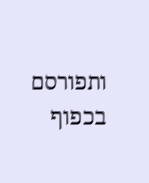ותפורסם בכפוף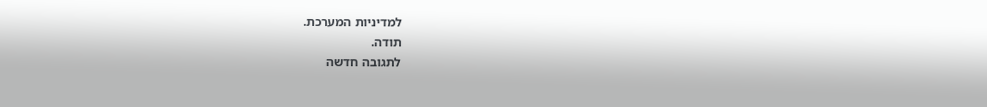למדיניות המערכת.
תודה.
לתגובה חדשה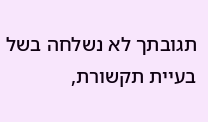תגובתך לא נשלחה בשל בעיית תקשורת,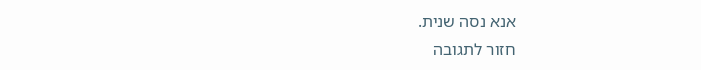אנא נסה שנית.
חזור לתגובה